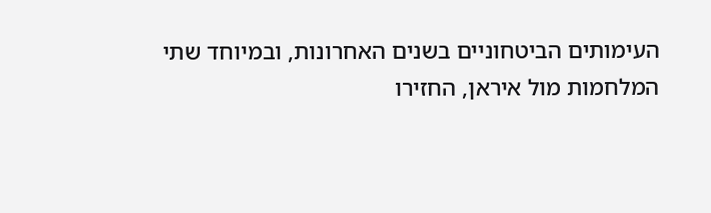העימותים הביטחוניים בשנים האחרונות, ובמיוחד שתי המלחמות מול איראן, החזירו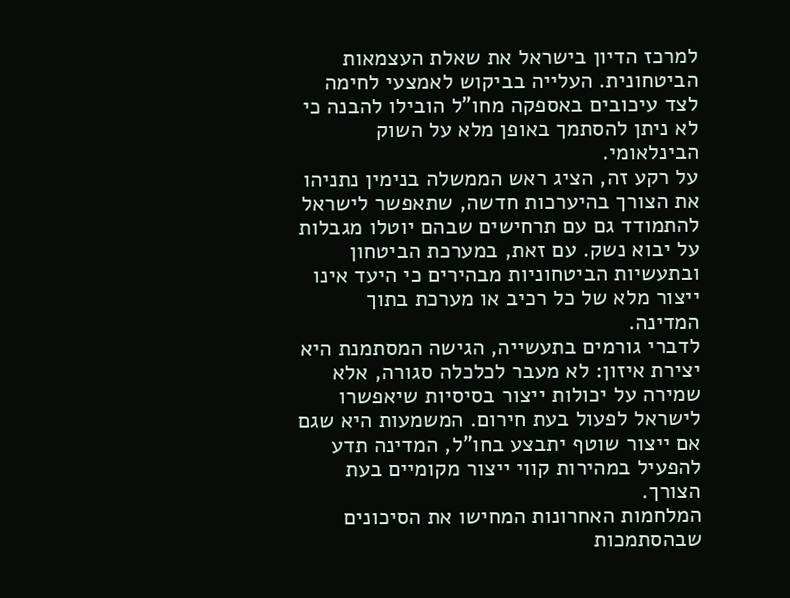למרכז הדיון בישראל את שאלת העצמאות הביטחונית. העלייה בביקוש לאמצעי לחימה לצד עיכובים באספקה מחו"ל הובילו להבנה כי לא ניתן להסתמך באופן מלא על השוק הבינלאומי.
על רקע זה, הציג ראש הממשלה בנימין נתניהו את הצורך בהיערכות חדשה, שתאפשר לישראל להתמודד גם עם תרחישים שבהם יוטלו מגבלות על יבוא נשק. עם זאת, במערכת הביטחון ובתעשיות הביטחוניות מבהירים כי היעד אינו ייצור מלא של כל רכיב או מערכת בתוך המדינה.
לדברי גורמים בתעשייה, הגישה המסתמנת היא יצירת איזון: לא מעבר לכלכלה סגורה, אלא שמירה על יכולות ייצור בסיסיות שיאפשרו לישראל לפעול בעת חירום. המשמעות היא שגם אם ייצור שוטף יתבצע בחו"ל, המדינה תדע להפעיל במהירות קווי ייצור מקומיים בעת הצורך.
המלחמות האחרונות המחישו את הסיכונים שבהסתמכות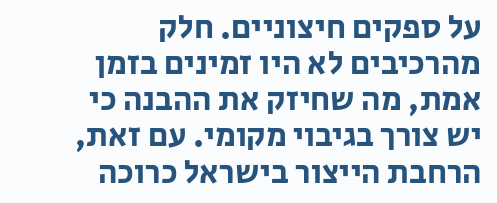על ספקים חיצוניים. חלק מהרכיבים לא היו זמינים בזמן אמת, מה שחיזק את ההבנה כי יש צורך בגיבוי מקומי. עם זאת, הרחבת הייצור בישראל כרוכה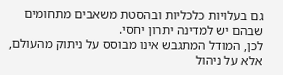גם בעלויות כלכליות ובהסטת משאבים מתחומים שבהם יש למדינה יתרון יחסי.
לכן, המודל המתגבש אינו מבוסס על ניתוק מהעולם, אלא על ניהול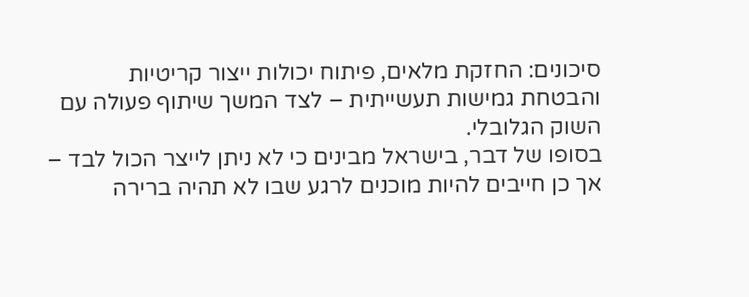סיכונים: החזקת מלאים, פיתוח יכולות ייצור קריטיות והבטחת גמישות תעשייתית – לצד המשך שיתוף פעולה עם השוק הגלובלי.
בסופו של דבר, בישראל מבינים כי לא ניתן לייצר הכול לבד – אך כן חייבים להיות מוכנים לרגע שבו לא תהיה ברירה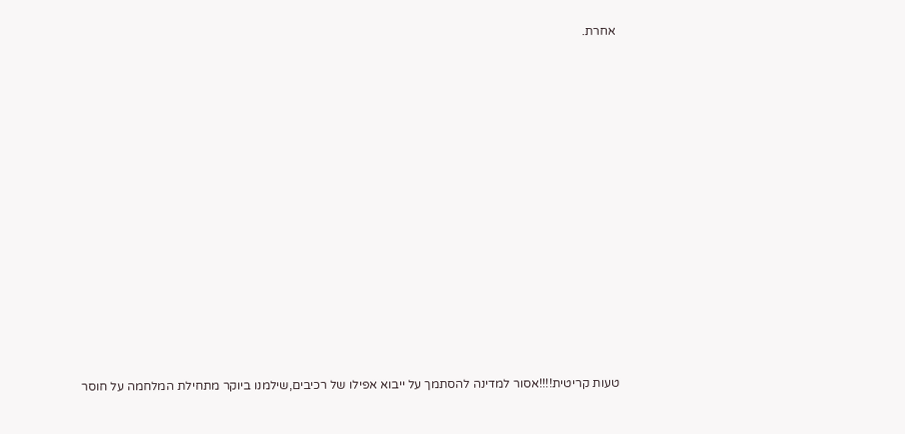אחרת.




















טעות קריטית!!!!אסור למדינה להסתמך על ייבוא אפילו של רכיבים,שילמנו ביוקר מתחילת המלחמה על חוסר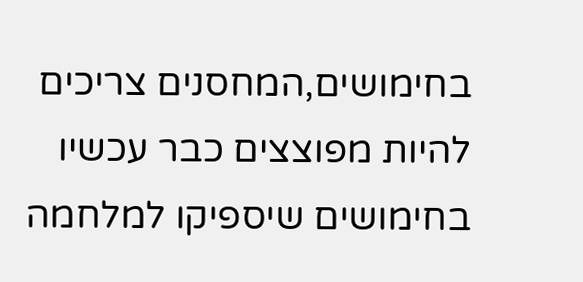בחימושים,המחסנים צריכים להיות מפוצצים כבר עכשיו בחימושים שיספיקו למלחמה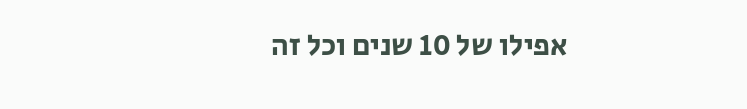אפילו של 10 שנים וכל זה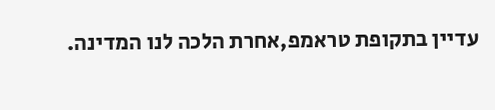עדיין בתקופת טראמפ,אחרת הלכה לנו המדינה.